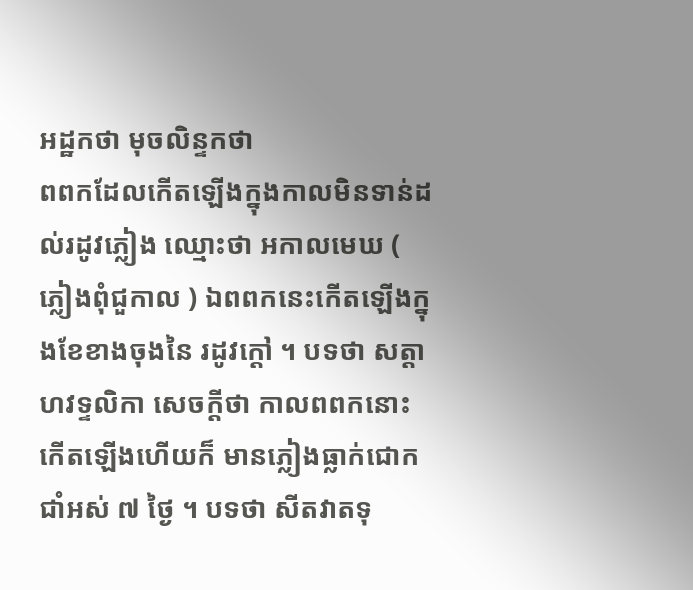អដ្ឋកថា មុចលិន្ទកថា
ពពកដែលកើតឡើងក្នុងកាលមិនទាន់ដល់រដូវភ្លៀង ឈ្មោះថា អកាលមេឃ ( ភ្លៀងពុំជួកាល ) ឯពពកនេះកើតឡើងក្នុងខែខាងចុងនៃ រដូវក្តៅ ។ បទថា សត្តាហវទ្ទលិកា សេចក្តីថា កាលពពកនោះកើតឡើងហើយក៏ មានភ្លៀងធ្លាក់ជោកជាំអស់ ៧ ថ្ងៃ ។ បទថា សីតវាតទុ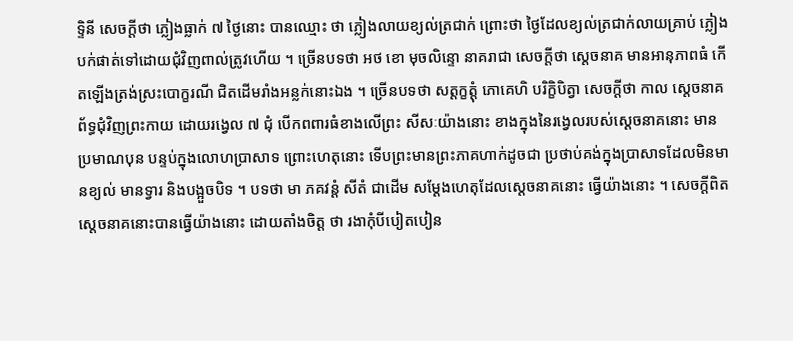ទ្ទិនី សេចក្តីថា ភ្លៀងធ្លាក់ ៧ ថ្ងៃនោះ បានឈ្មោះ ថា ភ្លៀងលាយខ្យល់ត្រជាក់ ព្រោះថា ថ្ងៃដែលខ្យល់ត្រជាក់លាយគ្រាប់ ភ្លៀងបក់ផាត់ទៅដោយជុំវិញពាល់ត្រូវហើយ ។ ច្រើនបទថា អថ ខោ មុចលិន្ទោ នាគរាជា សេចក្តីថា ស្តេចនាគ មានអានុភាពធំ កើតឡើងត្រង់ស្រះបោក្ខរណី ជិតដើមរាំងអន្លក់នោះឯង ។ ច្រើនបទថា សត្តក្ខត្តុំ ភោគេហិ បរិក្ខិបិត្វា សេចក្តីថា កាល ស្តេចនាគព័ទ្ធជុំវិញព្រះកាយ ដោយរង្វេល ៧ ជុំ បើកពពារធំខាងលើព្រះ សីសៈយ៉ាងនោះ ខាងក្នុងនៃរង្វេលរបស់ស្តេចនាគនោះ មានប្រមាណបុន បន្ទប់ក្នុងលោហប្រាសាទ ព្រោះហេតុនោះ ទើបព្រះមានព្រះភាគហាក់ដូចជា ប្រថាប់គង់ក្នុងប្រាសាទដែលមិនមានខ្យល់ មានទ្វារ និងបង្អួចបិទ ។ បទថា មា ភគវន្តំ សីតំ ជាដើម សម្តែងហេតុដែលស្តេចនាគនោះ ធ្វើយ៉ាងនោះ ។ សេចក្តីពិត ស្តេចនាគនោះបានធ្វើយ៉ាងនោះ ដោយតាំងចិត្ត ថា រងាកុំបីបៀតបៀន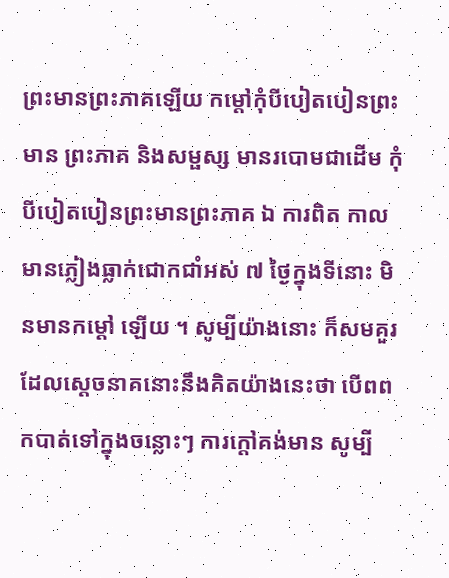ព្រះមានព្រះភាគឡើយ កម្តៅកុំបីបៀតបៀនព្រះមាន ព្រះភាគ និងសម្ផស្ស មានរបោមជាដើម កុំបីបៀតបៀនព្រះមានព្រះភាគ ឯ ការពិត កាលមានភ្លៀងធ្លាក់ជោកជាំអស់ ៧ ថ្ងៃក្នុងទីនោះ មិនមានកម្តៅ ឡើយ ។ សូម្បីយ៉ាងនោះ ក៏សមគួរដែលស្តេចនាគនោះនឹងគិតយ៉ាងនេះថា បើពពកបាត់ទៅក្នុងចន្លោះៗ ការក្តៅគង់មាន សូម្បី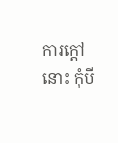ការក្តៅនោះ កុំបី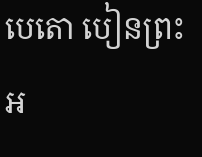បេតោ បៀនព្រះអ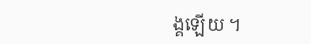ង្គឡើយ ។